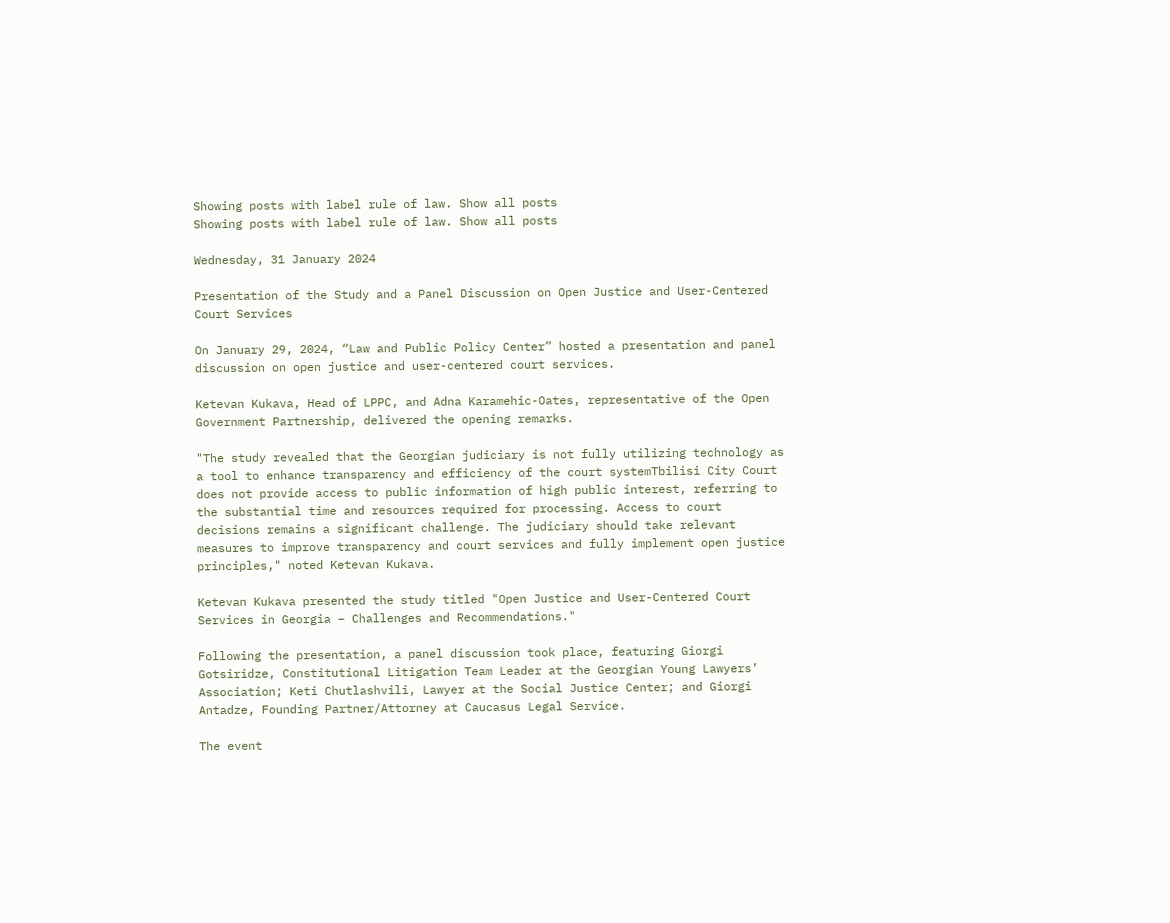Showing posts with label rule of law. Show all posts
Showing posts with label rule of law. Show all posts

Wednesday, 31 January 2024

Presentation of the Study and a Panel Discussion on Open Justice and User-Centered Court Services

On January 29, 2024, “Law and Public Policy Center” hosted a presentation and panel discussion on open justice and user-centered court services.

Ketevan Kukava, Head of LPPC, and Adna Karamehic-Oates, representative of the Open Government Partnership, delivered the opening remarks.

"The study revealed that the Georgian judiciary is not fully utilizing technology as a tool to enhance transparency and efficiency of the court systemTbilisi City Court does not provide access to public information of high public interest, referring to the substantial time and resources required for processing. Access to court decisions remains a significant challenge. The judiciary should take relevant measures to improve transparency and court services and fully implement open justice principles," noted Ketevan Kukava.

Ketevan Kukava presented the study titled "Open Justice and User-Centered Court Services in Georgia – Challenges and Recommendations."

Following the presentation, a panel discussion took place, featuring Giorgi Gotsiridze, Constitutional Litigation Team Leader at the Georgian Young Lawyers’ Association; Keti Chutlashvili, Lawyer at the Social Justice Center; and Giorgi Antadze, Founding Partner/Attorney at Caucasus Legal Service.

The event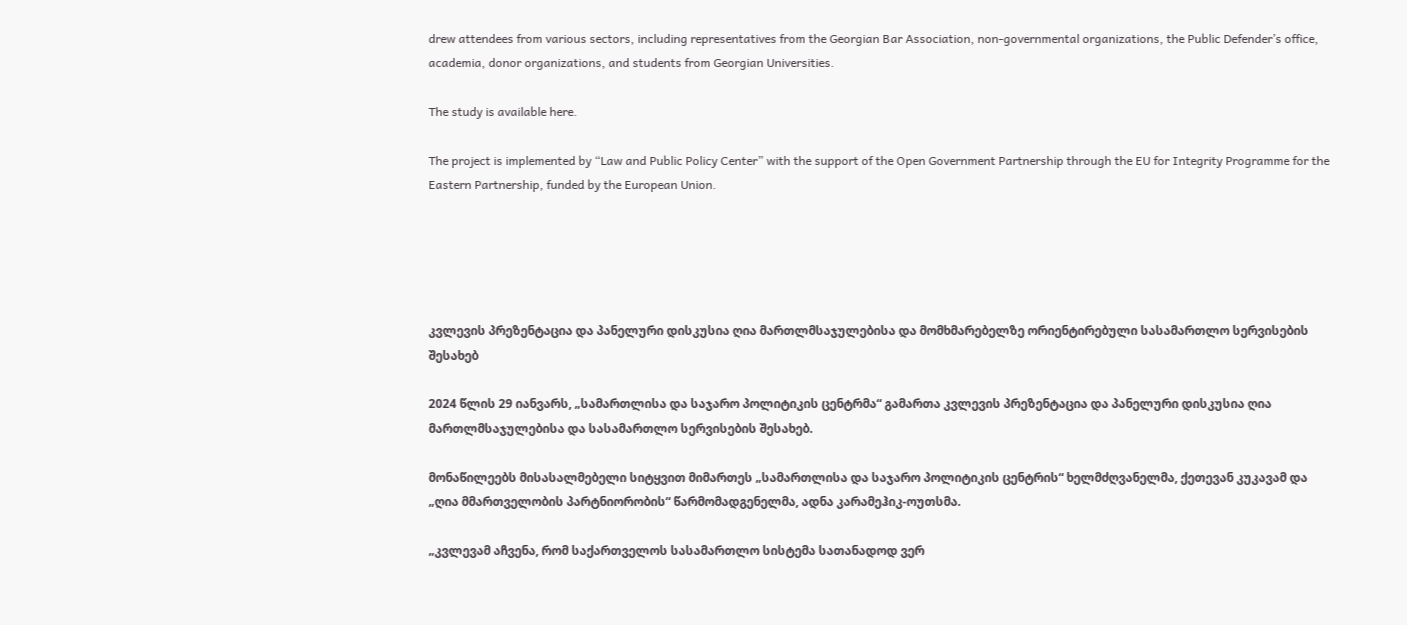drew attendees from various sectors, including representatives from the Georgian Bar Association, non-governmental organizations, the Public Defender’s office, academia, donor organizations, and students from Georgian Universities.

The study is available here.

The project is implemented by “Law and Public Policy Center” with the support of the Open Government Partnership through the EU for Integrity Programme for the Eastern Partnership, funded by the European Union.





კვლევის პრეზენტაცია და პანელური დისკუსია ღია მართლმსაჯულებისა და მომხმარებელზე ორიენტირებული სასამართლო სერვისების შესახებ

2024 წლის 29 იანვარს, „სამართლისა და საჯარო პოლიტიკის ცენტრმა“ გამართა კვლევის პრეზენტაცია და პანელური დისკუსია ღია მართლმსაჯულებისა და სასამართლო სერვისების შესახებ.

მონაწილეებს მისასალმებელი სიტყვით მიმართეს „სამართლისა და საჯარო პოლიტიკის ცენტრის“ ხელმძღვანელმა, ქეთევან კუკავამ და „ღია მმართველობის პარტნიორობის“ წარმომადგენელმა, ადნა კარამეჰიკ-ოუთსმა.

„კვლევამ აჩვენა, რომ საქართველოს სასამართლო სისტემა სათანადოდ ვერ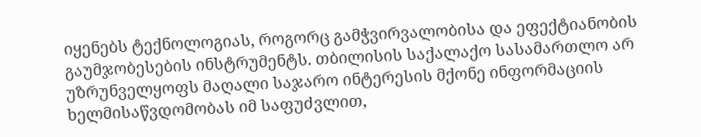იყენებს ტექნოლოგიას, როგორც გამჭვირვალობისა და ეფექტიანობის გაუმჯობესების ინსტრუმენტს. თბილისის საქალაქო სასამართლო არ უზრუნველყოფს მაღალი საჯარო ინტერესის მქონე ინფორმაციის ხელმისაწვდომობას იმ საფუძვლით,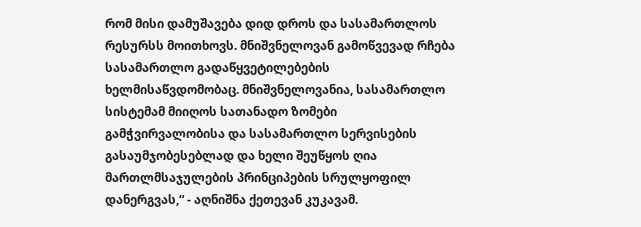რომ მისი დამუშავება დიდ დროს და სასამართლოს რესურსს მოითხოვს. მნიშვნელოვან გამოწვევად რჩება სასამართლო გადაწყვეტილებების ხელმისაწვდომობაც. მნიშვნელოვანია, სასამართლო სისტემამ მიიღოს სათანადო ზომები გამჭვირვალობისა და სასამართლო სერვისების გასაუმჯობესებლად და ხელი შეუწყოს ღია მართლმსაჯულების პრინციპების სრულყოფილ დანერგვას,“ - აღნიშნა ქეთევან კუკავამ.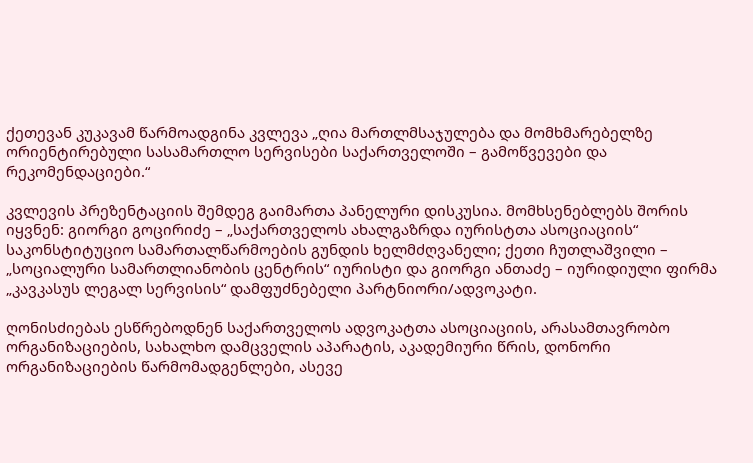ქეთევან კუკავამ წარმოადგინა კვლევა „ღია მართლმსაჯულება და მომხმარებელზე ორიენტირებული სასამართლო სერვისები საქართველოში – გამოწვევები და რეკომენდაციები.“

კვლევის პრეზენტაციის შემდეგ გაიმართა პანელური დისკუსია. მომხსენებლებს შორის იყვნენ: გიორგი გოცირიძე – „საქართველოს ახალგაზრდა იურისტთა ასოციაციის“ საკონსტიტუციო სამართალწარმოების გუნდის ხელმძღვანელი; ქეთი ჩუთლაშვილი – „სოციალური სამართლიანობის ცენტრის“ იურისტი და გიორგი ანთაძე – იურიდიული ფირმა „კავკასუს ლეგალ სერვისის“ დამფუძნებელი პარტნიორი/ადვოკატი.

ღონისძიებას ესწრებოდნენ საქართველოს ადვოკატთა ასოციაციის, არასამთავრობო ორგანიზაციების, სახალხო დამცველის აპარატის, აკადემიური წრის, დონორი ორგანიზაციების წარმომადგენლები, ასევე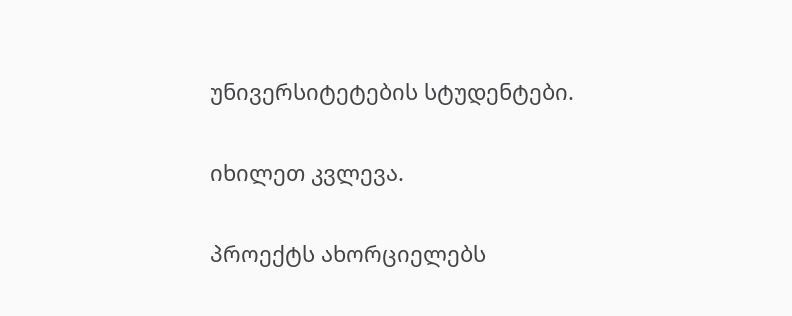უნივერსიტეტების სტუდენტები.

იხილეთ კვლევა.

პროექტს ახორციელებს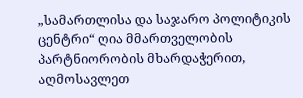„სამართლისა და საჯარო პოლიტიკის ცენტრი“ ღია მმართველობის პარტნიორობის მხარდაჭერით, აღმოსავლეთ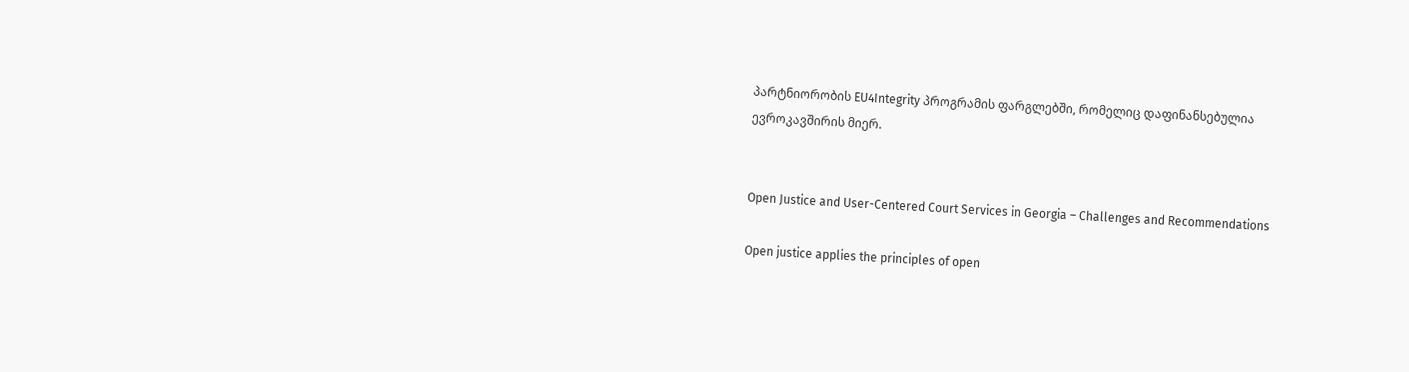პარტნიორობის EU4Integrity პროგრამის ფარგლებში, რომელიც დაფინანსებულია ევროკავშირის მიერ.


Open Justice and User-Centered Court Services in Georgia – Challenges and Recommendations

Open justice applies the principles of open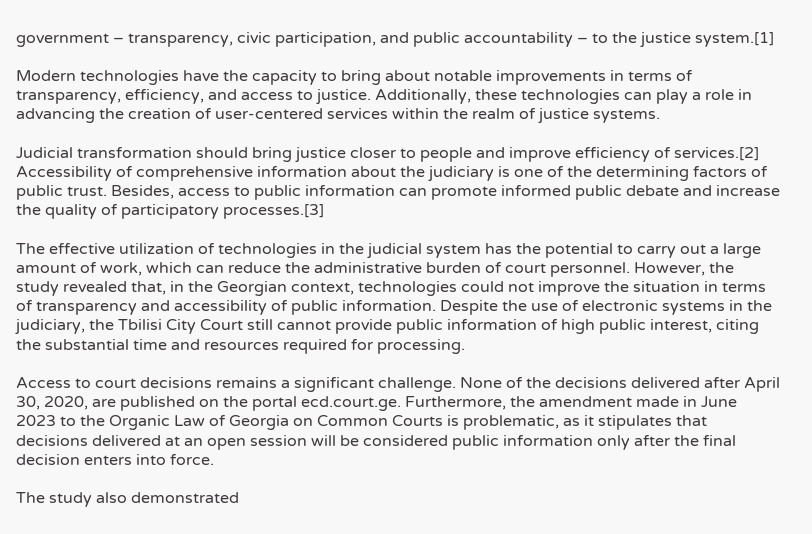government – transparency, civic participation, and public accountability – to the justice system.[1]

Modern technologies have the capacity to bring about notable improvements in terms of transparency, efficiency, and access to justice. Additionally, these technologies can play a role in advancing the creation of user-centered services within the realm of justice systems.

Judicial transformation should bring justice closer to people and improve efficiency of services.[2] Accessibility of comprehensive information about the judiciary is one of the determining factors of public trust. Besides, access to public information can promote informed public debate and increase the quality of participatory processes.[3]

The effective utilization of technologies in the judicial system has the potential to carry out a large amount of work, which can reduce the administrative burden of court personnel. However, the study revealed that, in the Georgian context, technologies could not improve the situation in terms of transparency and accessibility of public information. Despite the use of electronic systems in the judiciary, the Tbilisi City Court still cannot provide public information of high public interest, citing the substantial time and resources required for processing.

Access to court decisions remains a significant challenge. None of the decisions delivered after April 30, 2020, are published on the portal ecd.court.ge. Furthermore, the amendment made in June 2023 to the Organic Law of Georgia on Common Courts is problematic, as it stipulates that decisions delivered at an open session will be considered public information only after the final decision enters into force.

The study also demonstrated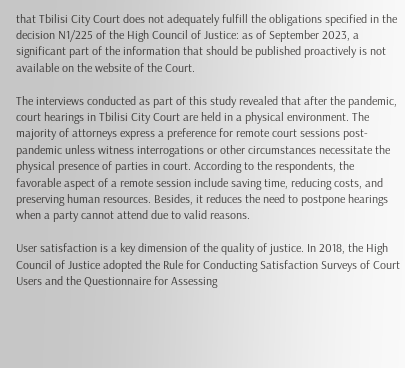that Tbilisi City Court does not adequately fulfill the obligations specified in the decision N1/225 of the High Council of Justice: as of September 2023, a significant part of the information that should be published proactively is not available on the website of the Court.

The interviews conducted as part of this study revealed that after the pandemic, court hearings in Tbilisi City Court are held in a physical environment. The majority of attorneys express a preference for remote court sessions post-pandemic unless witness interrogations or other circumstances necessitate the physical presence of parties in court. According to the respondents, the favorable aspect of a remote session include saving time, reducing costs, and preserving human resources. Besides, it reduces the need to postpone hearings when a party cannot attend due to valid reasons.

User satisfaction is a key dimension of the quality of justice. In 2018, the High Council of Justice adopted the Rule for Conducting Satisfaction Surveys of Court Users and the Questionnaire for Assessing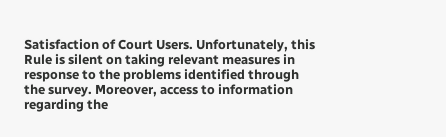Satisfaction of Court Users. Unfortunately, this Rule is silent on taking relevant measures in response to the problems identified through the survey. Moreover, access to information regarding the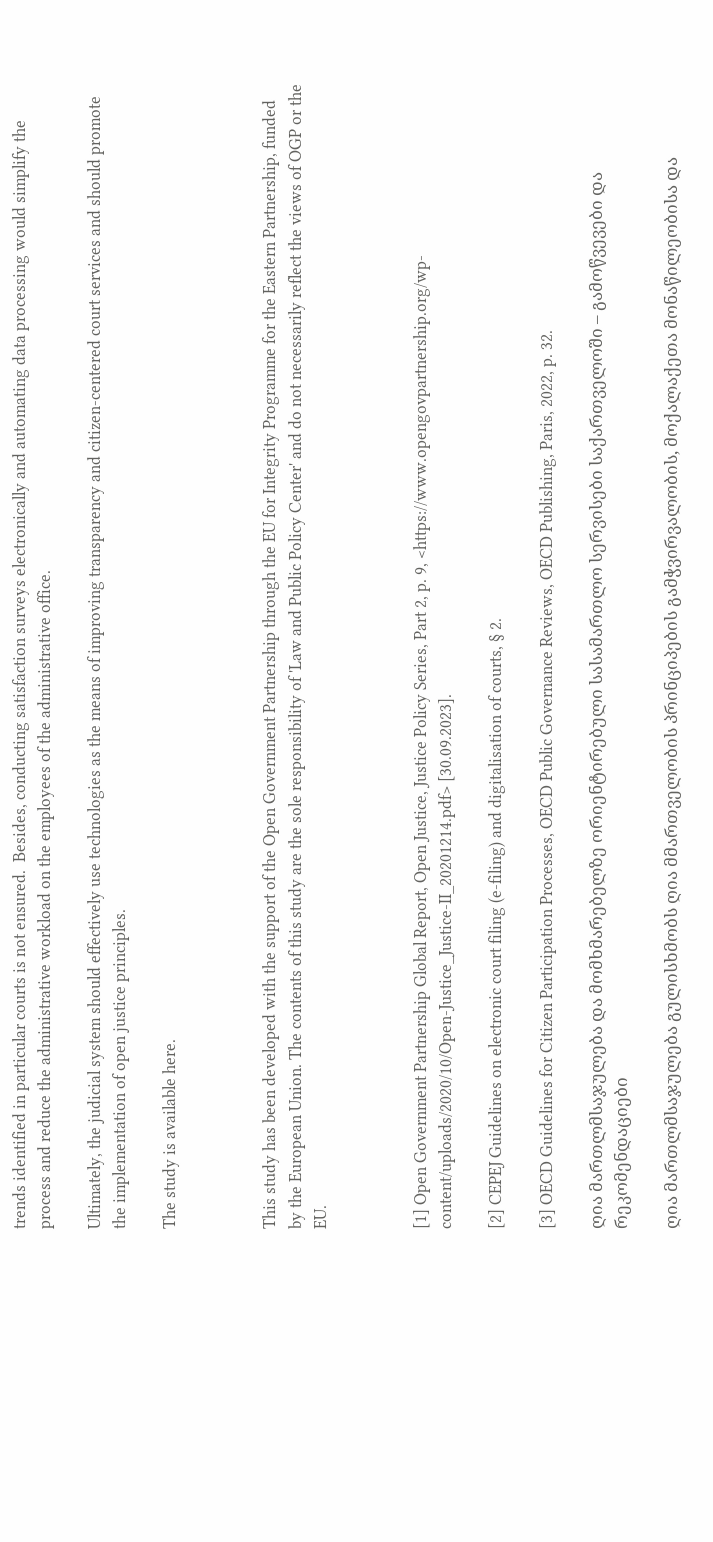trends identified in particular courts is not ensured.  Besides, conducting satisfaction surveys electronically and automating data processing would simplify the process and reduce the administrative workload on the employees of the administrative office.

Ultimately, the judicial system should effectively use technologies as the means of improving transparency and citizen-centered court services and should promote the implementation of open justice principles.

The study is available here.



This study has been developed with the support of the Open Government Partnership through the EU for Integrity Programme for the Eastern Partnership, funded by the European Union. The contents of this study are the sole responsibility of 'Law and Public Policy Center' and do not necessarily reflect the views of OGP or the EU.



[1] Open Government Partnership Global Report, Open Justice, Justice Policy Series, Part 2, p. 9, <https://www.opengovpartnership.org/wp-content/uploads/2020/10/Open-Justice_Justice-II_20201214.pdf> [30.09.2023].

[2] CEPEJ Guidelines on electronic court filing (e-filing) and digitalisation of courts, § 2.

[3] OECD Guidelines for Citizen Participation Processes, OECD Public Governance Reviews, OECD Publishing, Paris, 2022, p. 32.

ღია მართლმსაჯულება და მომხმარებელზე ორიენტირებული სასამართლო სერვისები საქართველოში – გამოწვევები და რეკომენდაციები

ღია მართლმსაჯულება გულისხმობს ღია მმართველობის პრინციპების გამჭვირვალობის, მოქალაქეთა მონაწილეობისა და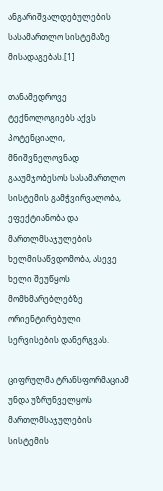ანგარიშვალდებულების სასამართლო სისტემაზე მისადაგებას.[1]

თანამედროვე ტექნოლოგიებს აქვს პოტენციალი, მნიშვნელოვნად გააუმჯობესოს სასამართლო სისტემის გამჭვირვალობა, ეფექტიანობა და მართლმსაჯულების ხელმისაწვდომობა, ასევე ხელი შეუწყოს მომხმარებლებზე ორიენტირებული სერვისების დანერგვას.

ციფრულმა ტრანსფორმაციამ უნდა უზრუნველყოს მართლმსაჯულების სისტემის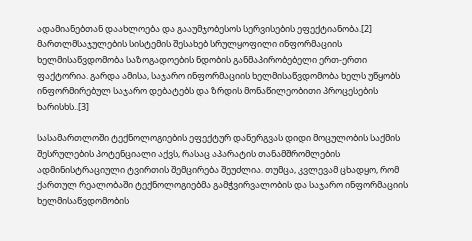ადამიანებთან დაახლოება და გააუმჯობესოს სერვისების ეფექტიანობა.[2] მართლმსაჯულების სისტემის შესახებ სრულყოფილი ინფორმაციის ხელმისაწვდომობა საზოგადოების ნდობის განმაპირობებელი ერთ-ერთი ფაქტორია. გარდა ამისა, საჯარო ინფორმაციის ხელმისაწვდომობა ხელს უწყობს ინფორმირებულ საჯარო დებატებს და ზრდის მონაწილეობითი პროცესების ხარისხს..[3]

სასამართლოში ტექნოლოგიების ეფექტურ დანერგვას დიდი მოცულობის საქმის შესრულების პოტენციალი აქვს, რასაც აპარატის თანამშრომლების ადმინისტრაციული ტვირთის შემცირება შეუძლია. თუმცა, კვლევამ ცხადყო, რომ ქართულ რეალობაში ტექნოლოგიებმა გამჭვირვალობის და საჯარო ინფორმაციის ხელმისაწვდომობის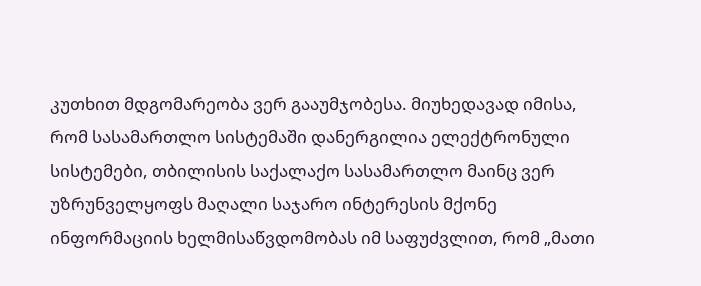კუთხით მდგომარეობა ვერ გააუმჯობესა. მიუხედავად იმისა, რომ სასამართლო სისტემაში დანერგილია ელექტრონული სისტემები, თბილისის საქალაქო სასამართლო მაინც ვერ უზრუნველყოფს მაღალი საჯარო ინტერესის მქონე ინფორმაციის ხელმისაწვდომობას იმ საფუძვლით, რომ „მათი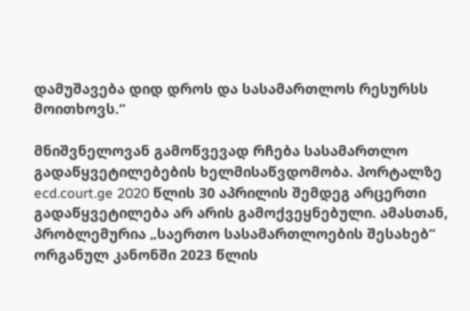დამუშავება დიდ დროს და სასამართლოს რესურსს მოითხოვს.“

მნიშვნელოვან გამოწვევად რჩება სასამართლო გადაწყვეტილებების ხელმისაწვდომობა. პორტალზე ecd.court.ge 2020 წლის 30 აპრილის შემდეგ არცერთი გადაწყვეტილება არ არის გამოქვეყნებული. ამასთან, პრობლემურია „საერთო სასამართლოების შესახებ“ ორგანულ კანონში 2023 წლის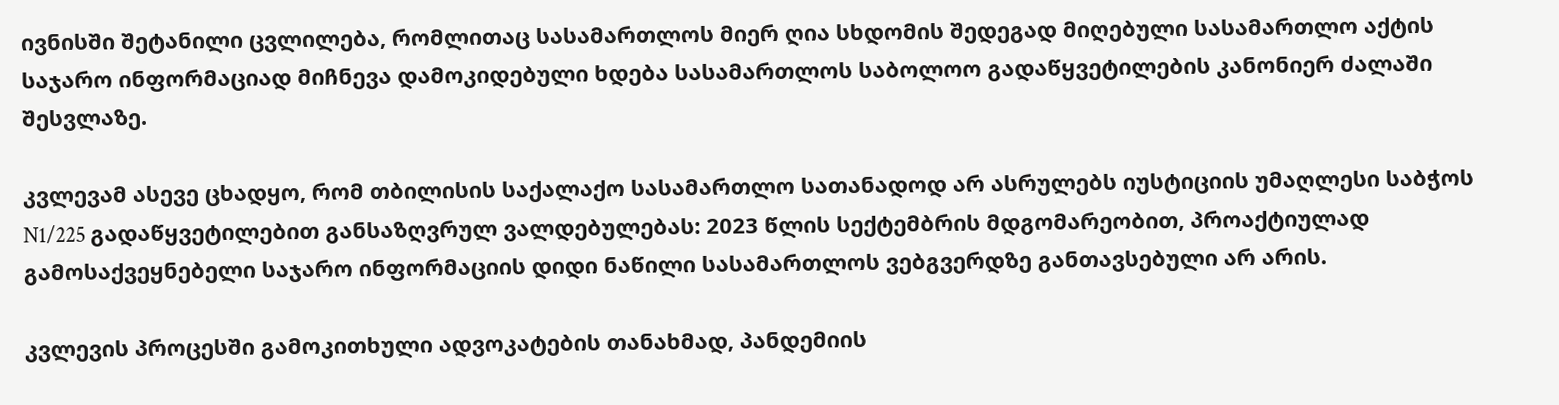ივნისში შეტანილი ცვლილება, რომლითაც სასამართლოს მიერ ღია სხდომის შედეგად მიღებული სასამართლო აქტის საჯარო ინფორმაციად მიჩნევა დამოკიდებული ხდება სასამართლოს საბოლოო გადაწყვეტილების კანონიერ ძალაში შესვლაზე.

კვლევამ ასევე ცხადყო, რომ თბილისის საქალაქო სასამართლო სათანადოდ არ ასრულებს იუსტიციის უმაღლესი საბჭოს N1/225 გადაწყვეტილებით განსაზღვრულ ვალდებულებას: 2023 წლის სექტემბრის მდგომარეობით, პროაქტიულად გამოსაქვეყნებელი საჯარო ინფორმაციის დიდი ნაწილი სასამართლოს ვებგვერდზე განთავსებული არ არის.

კვლევის პროცესში გამოკითხული ადვოკატების თანახმად, პანდემიის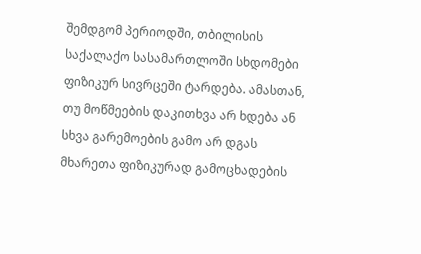შემდგომ პერიოდში, თბილისის საქალაქო სასამართლოში სხდომები ფიზიკურ სივრცეში ტარდება. ამასთან, თუ მოწმეების დაკითხვა არ ხდება ან სხვა გარემოების გამო არ დგას მხარეთა ფიზიკურად გამოცხადების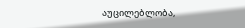აუცილებლობა,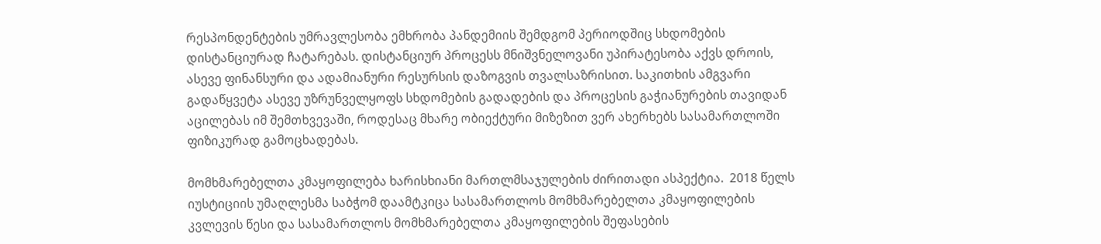რესპონდენტების უმრავლესობა ემხრობა პანდემიის შემდგომ პერიოდშიც სხდომების დისტანციურად ჩატარებას. დისტანციურ პროცესს მნიშვნელოვანი უპირატესობა აქვს დროის, ასევე ფინანსური და ადამიანური რესურსის დაზოგვის თვალსაზრისით. საკითხის ამგვარი გადაწყვეტა ასევე უზრუნველყოფს სხდომების გადადების და პროცესის გაჭიანურების თავიდან აცილებას იმ შემთხვევაში, როდესაც მხარე ობიექტური მიზეზით ვერ ახერხებს სასამართლოში ფიზიკურად გამოცხადებას.

მომხმარებელთა კმაყოფილება ხარისხიანი მართლმსაჯულების ძირითადი ასპექტია.  2018 წელს იუსტიციის უმაღლესმა საბჭომ დაამტკიცა სასამართლოს მომხმარებელთა კმაყოფილების კვლევის წესი და სასამართლოს მომხმარებელთა კმაყოფილების შეფასების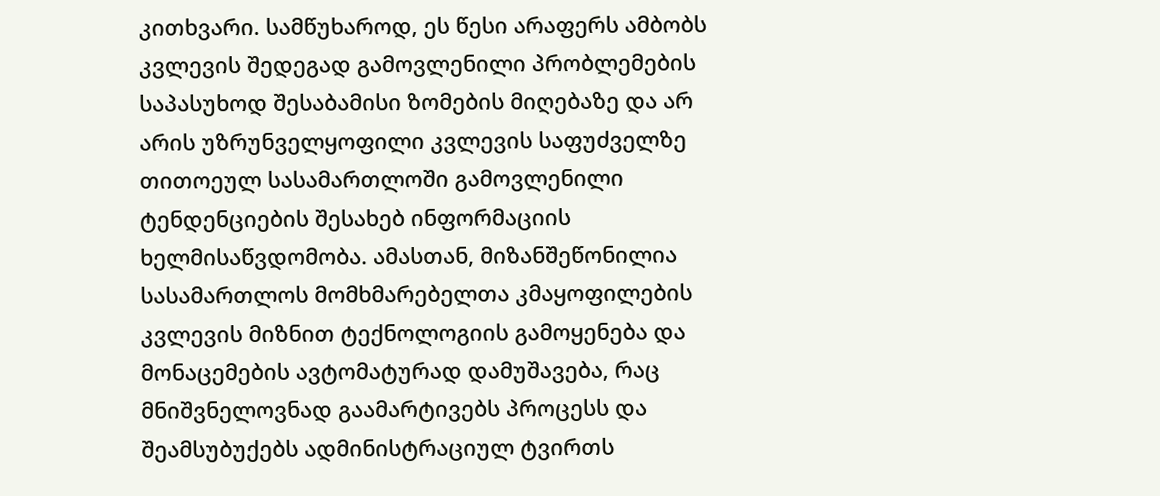კითხვარი. სამწუხაროდ, ეს წესი არაფერს ამბობს კვლევის შედეგად გამოვლენილი პრობლემების საპასუხოდ შესაბამისი ზომების მიღებაზე და არ არის უზრუნველყოფილი კვლევის საფუძველზე თითოეულ სასამართლოში გამოვლენილი ტენდენციების შესახებ ინფორმაციის ხელმისაწვდომობა. ამასთან, მიზანშეწონილია სასამართლოს მომხმარებელთა კმაყოფილების კვლევის მიზნით ტექნოლოგიის გამოყენება და მონაცემების ავტომატურად დამუშავება, რაც მნიშვნელოვნად გაამარტივებს პროცესს და შეამსუბუქებს ადმინისტრაციულ ტვირთს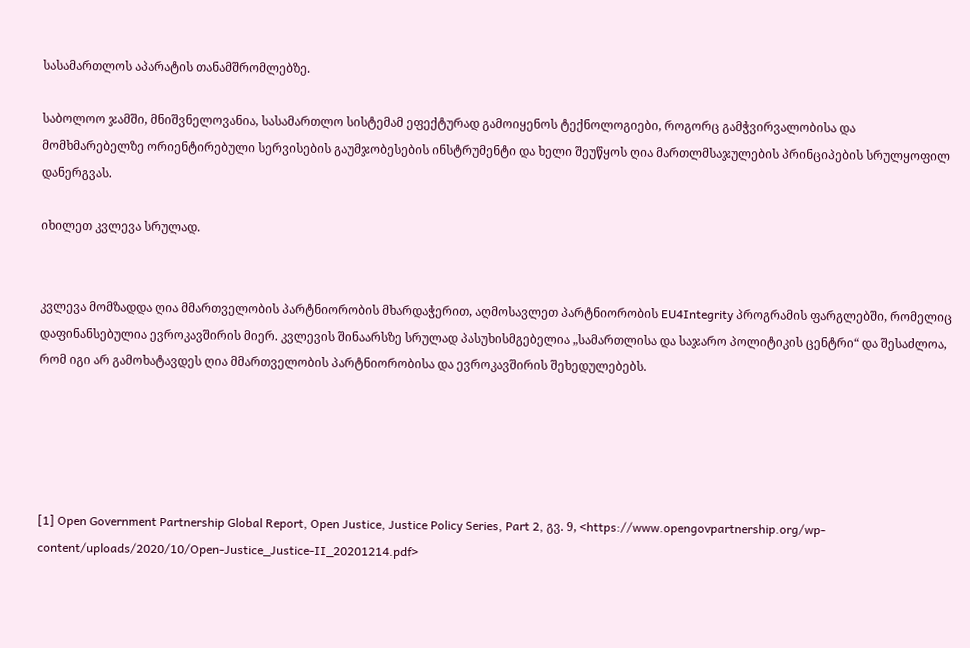სასამართლოს აპარატის თანამშრომლებზე.

საბოლოო ჯამში, მნიშვნელოვანია, სასამართლო სისტემამ ეფექტურად გამოიყენოს ტექნოლოგიები, როგორც გამჭვირვალობისა და მომხმარებელზე ორიენტირებული სერვისების გაუმჯობესების ინსტრუმენტი და ხელი შეუწყოს ღია მართლმსაჯულების პრინციპების სრულყოფილ დანერგვას.

იხილეთ კვლევა სრულად.


კვლევა მომზადდა ღია მმართველობის პარტნიორობის მხარდაჭერით, აღმოსავლეთ პარტნიორობის EU4Integrity პროგრამის ფარგლებში, რომელიც დაფინანსებულია ევროკავშირის მიერ. კვლევის შინაარსზე სრულად პასუხისმგებელია „სამართლისა და საჯარო პოლიტიკის ცენტრი“ და შესაძლოა, რომ იგი არ გამოხატავდეს ღია მმართველობის პარტნიორობისა და ევროკავშირის შეხედულებებს.





[1] Open Government Partnership Global Report, Open Justice, Justice Policy Series, Part 2, გვ. 9, <https://www.opengovpartnership.org/wp-content/uploads/2020/10/Open-Justice_Justice-II_20201214.pdf>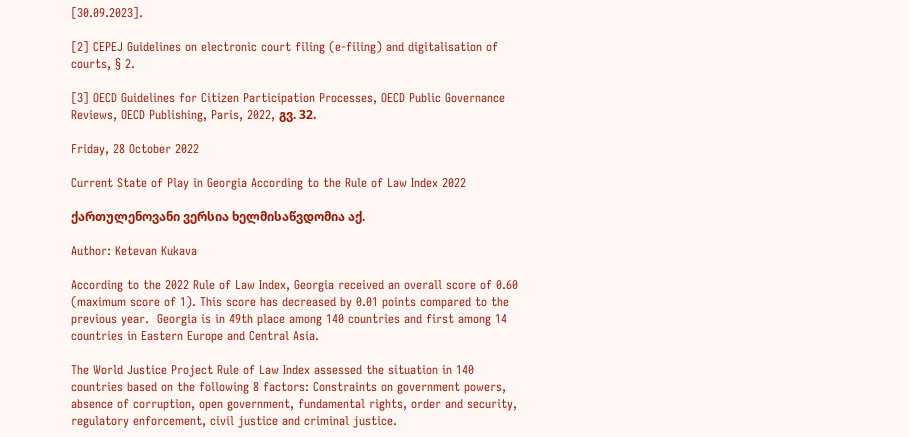[30.09.2023].

[2] CEPEJ Guidelines on electronic court filing (e-filing) and digitalisation of courts, § 2.

[3] OECD Guidelines for Citizen Participation Processes, OECD Public Governance Reviews, OECD Publishing, Paris, 2022, გვ. 32.

Friday, 28 October 2022

Current State of Play in Georgia According to the Rule of Law Index 2022

ქართულენოვანი ვერსია ხელმისაწვდომია აქ.

Author: Ketevan Kukava

According to the 2022 Rule of Law Index, Georgia received an overall score of 0.60 (maximum score of 1). This score has decreased by 0.01 points compared to the previous year.  Georgia is in 49th place among 140 countries and first among 14 countries in Eastern Europe and Central Asia.

The World Justice Project Rule of Law Index assessed the situation in 140 countries based on the following 8 factors: Constraints on government powers, absence of corruption, open government, fundamental rights, order and security, regulatory enforcement, civil justice and criminal justice.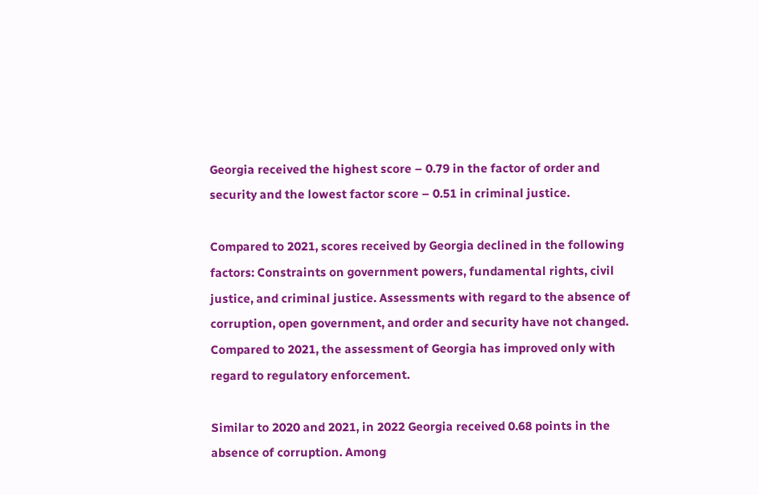Georgia received the highest score – 0.79 in the factor of order and security and the lowest factor score – 0.51 in criminal justice.

Compared to 2021, scores received by Georgia declined in the following factors: Constraints on government powers, fundamental rights, civil justice, and criminal justice. Assessments with regard to the absence of corruption, open government, and order and security have not changed. Compared to 2021, the assessment of Georgia has improved only with regard to regulatory enforcement.

Similar to 2020 and 2021, in 2022 Georgia received 0.68 points in the absence of corruption. Among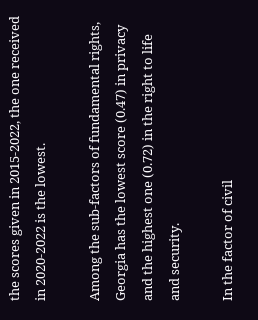the scores given in 2015-2022, the one received in 2020-2022 is the lowest.

Among the sub-factors of fundamental rights, Georgia has the lowest score (0.47) in privacy and the highest one (0.72) in the right to life and security.

In the factor of civil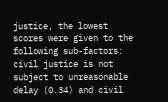justice, the lowest scores were given to the following sub-factors: civil justice is not subject to unreasonable delay (0.34) and civil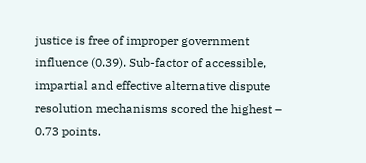justice is free of improper government influence (0.39). Sub-factor of accessible, impartial and effective alternative dispute resolution mechanisms scored the highest – 0.73 points.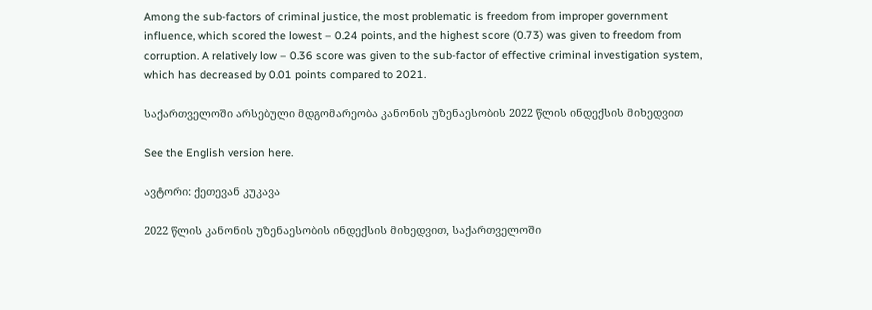Among the sub-factors of criminal justice, the most problematic is freedom from improper government influence, which scored the lowest – 0.24 points, and the highest score (0.73) was given to freedom from corruption. A relatively low – 0.36 score was given to the sub-factor of effective criminal investigation system, which has decreased by 0.01 points compared to 2021.

საქართველოში არსებული მდგომარეობა კანონის უზენაესობის 2022 წლის ინდექსის მიხედვით

See the English version here.

ავტორი: ქეთევან კუკავა

2022 წლის კანონის უზენაესობის ინდექსის მიხედვით, საქართველოში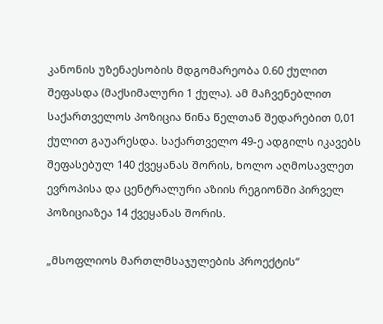კანონის უზენაესობის მდგომარეობა 0.60 ქულით შეფასდა (მაქსიმალური 1 ქულა). ამ მაჩვენებლით საქართველოს პოზიცია წინა წელთან შედარებით 0,01 ქულით გაუარესდა. საქართველო 49-ე ადგილს იკავებს შეფასებულ 140 ქვეყანას შორის, ხოლო აღმოსავლეთ ევროპისა და ცენტრალური აზიის რეგიონში პირველ პოზიციაზეა 14 ქვეყანას შორის.

„მსოფლიოს მართლმსაჯულების პროექტის“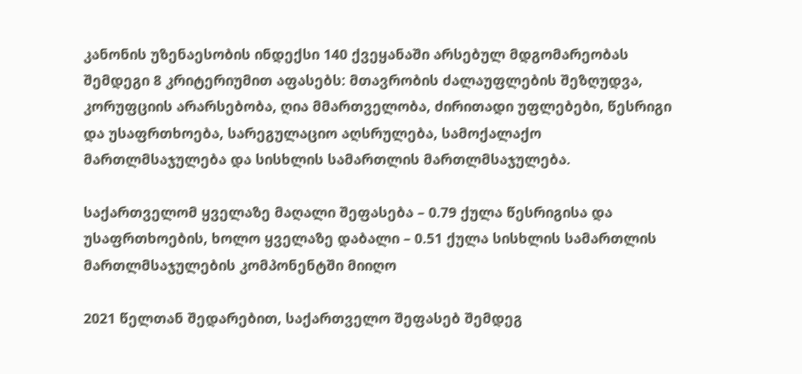კანონის უზენაესობის ინდექსი 140 ქვეყანაში არსებულ მდგომარეობას შემდეგი 8 კრიტერიუმით აფასებს: მთავრობის ძალაუფლების შეზღუდვა, კორუფციის არარსებობა, ღია მმართველობა, ძირითადი უფლებები, წესრიგი და უსაფრთხოება, სარეგულაციო აღსრულება, სამოქალაქო მართლმსაჯულება და სისხლის სამართლის მართლმსაჯულება.

საქართველომ ყველაზე მაღალი შეფასება – 0.79 ქულა წესრიგისა და უსაფრთხოების, ხოლო ყველაზე დაბალი – 0.51 ქულა სისხლის სამართლის მართლმსაჯულების კომპონენტში მიიღო

2021 წელთან შედარებით, საქართველო შეფასებ შემდეგ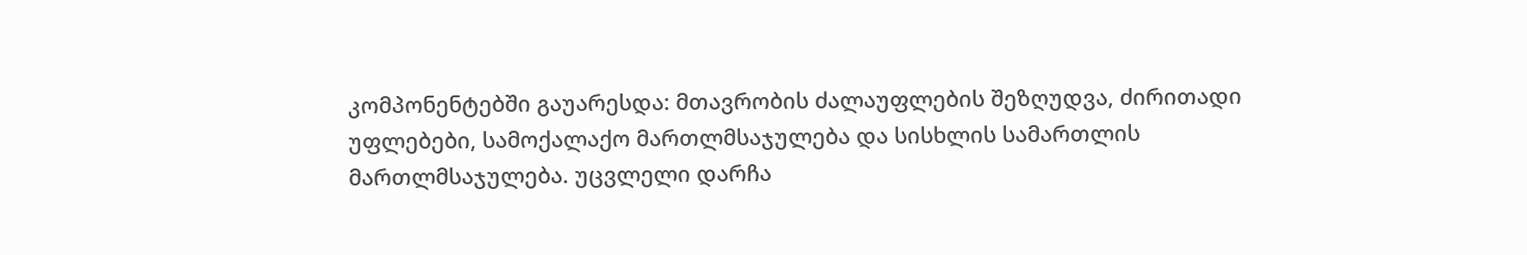კომპონენტებში გაუარესდა: მთავრობის ძალაუფლების შეზღუდვა, ძირითადი უფლებები, სამოქალაქო მართლმსაჯულება და სისხლის სამართლის მართლმსაჯულება. უცვლელი დარჩა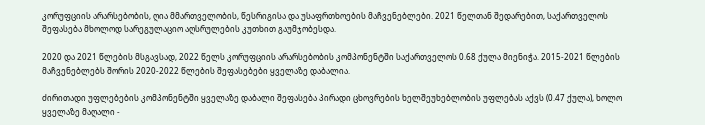კორუფციის არარსებობის, ღია მმართველობის, წესრიგისა და უსაფრთხოების მაჩვენებლები. 2021 წელთან შედარებით, საქართველოს შეფასება მხოლოდ სარეგულაციო აღსრულების კუთხით გაუმჯობესდა.

2020 და 2021 წლების მსგავსად, 2022 წელს კორუფციის არარსებობის კომპონენტში საქართველოს 0.68 ქულა მიენიჭა. 2015-2021 წლების მაჩვენებლებს შორის 2020-2022 წლების შეფასებები ყველაზე დაბალია.

ძირითადი უფლებების კომპონენტში ყველაზე დაბალი შეფასება პირადი ცხოვრების ხელშეუხებლობის უფლებას აქვს (0.47 ქულა), ხოლო ყველაზე მაღალი -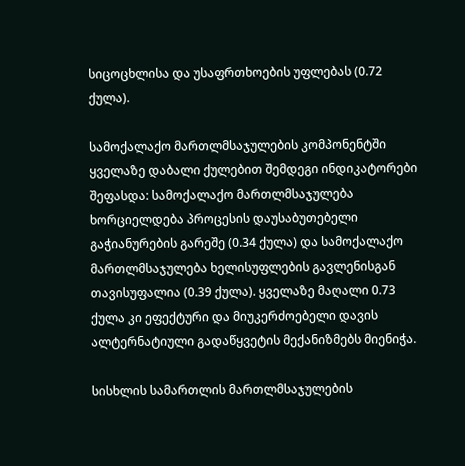სიცოცხლისა და უსაფრთხოების უფლებას (0.72 ქულა).

სამოქალაქო მართლმსაჯულების კომპონენტში ყველაზე დაბალი ქულებით შემდეგი ინდიკატორები შეფასდა: სამოქალაქო მართლმსაჯულება ხორციელდება პროცესის დაუსაბუთებელი გაჭიანურების გარეშე (0.34 ქულა) და სამოქალაქო მართლმსაჯულება ხელისუფლების გავლენისგან თავისუფალია (0.39 ქულა). ყველაზე მაღალი 0.73 ქულა კი ეფექტური და მიუკერძოებელი დავის ალტერნატიული გადაწყვეტის მექანიზმებს მიენიჭა.

სისხლის სამართლის მართლმსაჯულების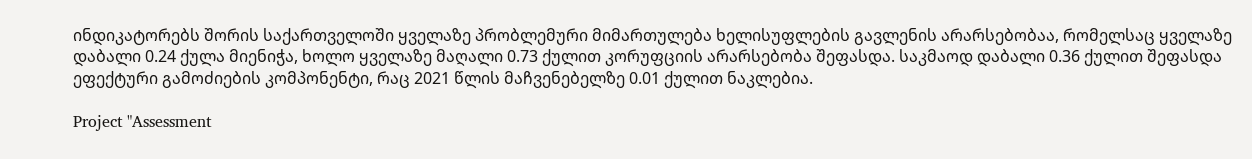ინდიკატორებს შორის საქართველოში ყველაზე პრობლემური მიმართულება ხელისუფლების გავლენის არარსებობაა, რომელსაც ყველაზე დაბალი 0.24 ქულა მიენიჭა, ხოლო ყველაზე მაღალი 0.73 ქულით კორუფციის არარსებობა შეფასდა. საკმაოდ დაბალი 0.36 ქულით შეფასდა ეფექტური გამოძიების კომპონენტი, რაც 2021 წლის მაჩვენებელზე 0.01 ქულით ნაკლებია.

Project "Assessment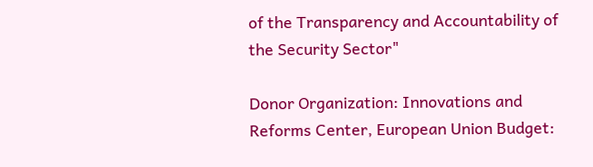of the Transparency and Accountability of the Security Sector"

Donor Organization: Innovations and Reforms Center, European Union Budget: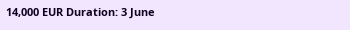14,000 EUR Duration: 3 June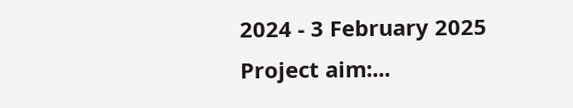2024 - 3 February 2025 Project aim:...